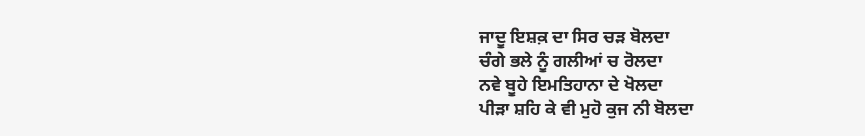ਜਾਦੂ ਇਸ਼ਕ਼ ਦਾ ਸਿਰ ਚੜ ਬੋਲਦਾ
ਚੰਗੇ ਭਲੇ ਨੂੰ ਗਲੀਆਂ ਚ ਰੋਲਦਾ
ਨਵੇ ਬੂਹੇ ਇਮਤਿਹਾਨਾ ਦੇ ਖੋਲਦਾ
ਪੀੜਾ ਸ਼ਹਿ ਕੇ ਵੀ ਮੁਹੋ ਕੁਜ ਨੀ ਬੋਲਦਾ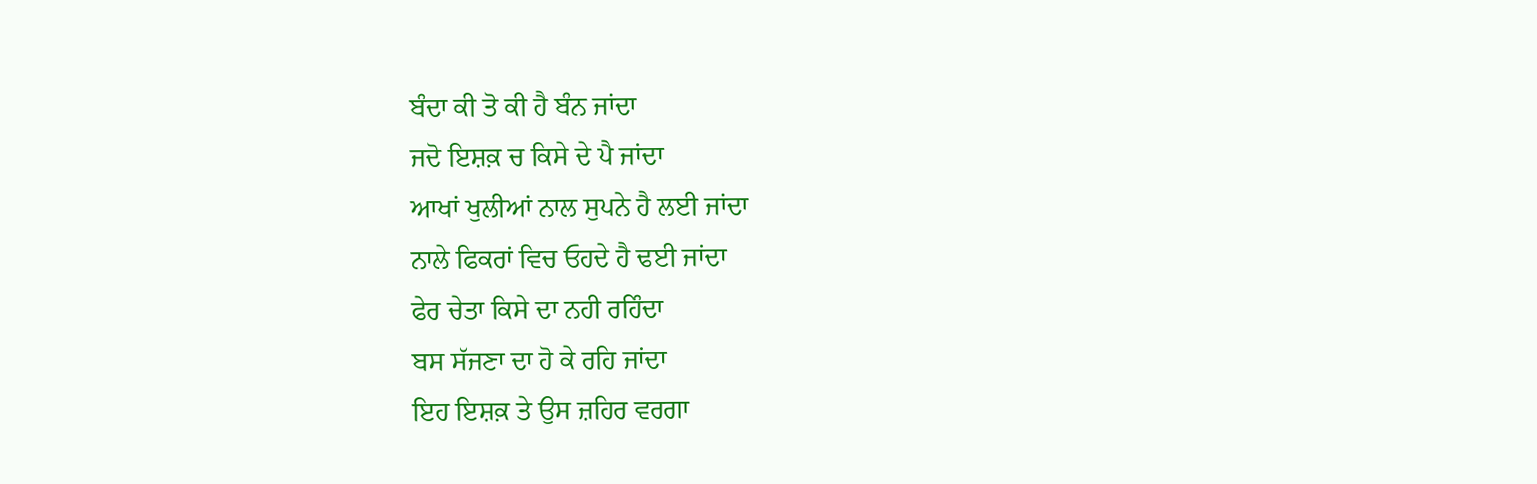ਬੰਦਾ ਕੀ ਤੋ ਕੀ ਹੈ ਬੰਨ ਜਾਂਦਾ
ਜਦੋ ਇਸ਼ਕ਼ ਚ ਕਿਸੇ ਦੇ ਪੈ ਜਾਂਦਾ
ਆਖਾਂ ਖੁਲੀਆਂ ਨਾਲ ਸੁਪਨੇ ਹੈ ਲਈ ਜਾਂਦਾ
ਨਾਲੇ ਫਿਕਰਾਂ ਵਿਚ ਓਹਦੇ ਹੈ ਢਈ ਜਾਂਦਾ
ਫੇਰ ਚੇਤਾ ਕਿਸੇ ਦਾ ਨਹੀ ਰਹਿੰਦਾ
ਬਸ ਸੱਜਣਾ ਦਾ ਹੋ ਕੇ ਰਹਿ ਜਾਂਦਾ
ਇਹ ਇਸ਼ਕ਼ ਤੇ ਉਸ ਜ਼ਹਿਰ ਵਰਗਾ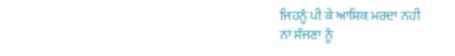ਜਿਹਨੂੰ ਪੀ ਕੇ ਆਸ਼ਿਕ਼ ਮਰਦਾ ਨਹੀ
ਨਾਂ ਸੱਜਣਾ ਨੂੰ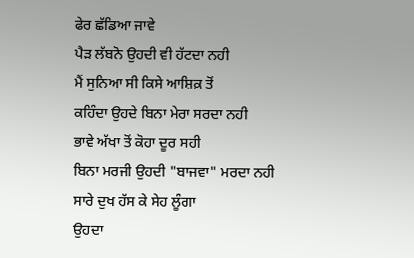ਫੇਰ ਛੱਡਿਆ ਜਾਵੇ
ਪੈੜ ਲੱਬਨੋ ਉਹਦੀ ਵੀ ਹੱਟਦਾ ਨਹੀ
ਮੈਂ ਸੁਨਿਆ ਸੀ ਕਿਸੇ ਆਸ਼ਿਕ਼ ਤੋਂ
ਕਹਿੰਦਾ ਉਹਦੇ ਬਿਨਾ ਮੇਰਾ ਸਰਦਾ ਨਹੀ
ਭਾਵੇ ਅੱਖਾ ਤੋਂ ਕੋਹਾ ਦੂਰ ਸਹੀ
ਬਿਨਾ ਮਰਜੀ ਉਹਦੀ "ਬਾਜਵਾ" ਮਰਦਾ ਨਹੀ
ਸਾਰੇ ਦੁਖ ਹੱਸ ਕੇ ਸੇਹ ਲੂੰਗਾ
ਉਹਦਾ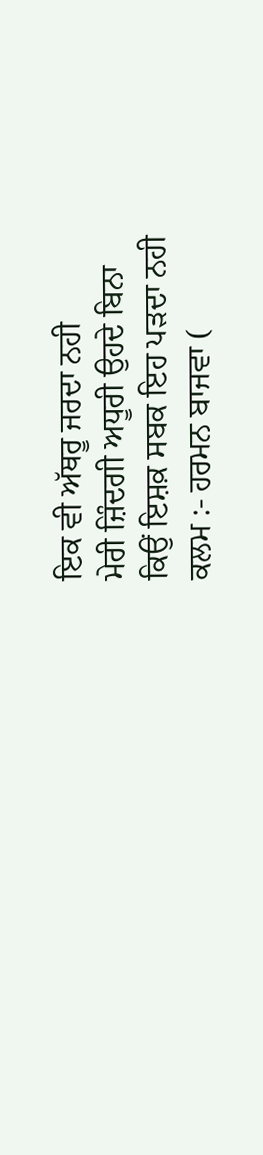ਇਕ ਵੀ ਅੱਥਰੂ ਜਰਦਾ ਨਹੀ
ਮੇਰੀ ਜ਼ਿੰਦਗੀ ਅਧੂਰੀ ਉਹਦੇ ਬਿਨਾ
ਕਿਉਂ ਇਸ਼ਕ਼ ਸਬਕ ਇਹ ਪੜਦਾ ਨਹੀ
ਕਲਮ :- ਹਰਮਨ ਬਾਜਵਾ (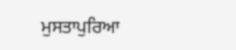ਮੁਸਤਾਪੁਰਿਆ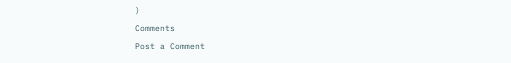)
Comments
Post a Comment